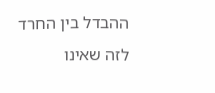ההבדל בין החרד לזה שאינו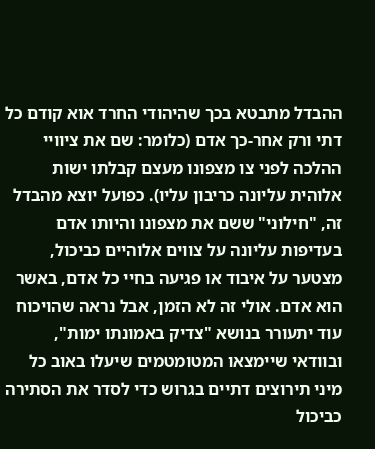ההבדל מתבטא בכך שהיהודי החרד אוא קודם כל דתי ורק אחר-כך אדם (כלומר: שם את ציוויי ההלכה לפני צו מצפונו מעצם קבלתו ישות אלוהית עליונה כריבון עליו). כפועל יוצא מהבדל זה, "חילוני" ששם את מצפונו והיותו אדם בעדיפות עליונה על צווים אלוהיים כביכול, מצטער על איבוד או פגיעה בחיי כל אדם, באשר הוא אדם. אולי זה לא הזמן, אבל נראה שהויכוח עוד יתעורר בנושא "צדיק באמונתו ימות", ובוודאי שיימצאו המטומטמים שיעלו באוב כל מיני תירוצים דתיים בגרוש כדי לסדר את הסתירה כביכול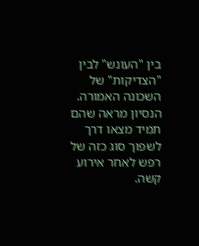בין "העונש" לבין "הצדיקות" של השכונה האמורה. הנסיון מראה שהם תמיד מצאו דרך לשפוך סוג כזה של רפש לאחר אירוע קשה.